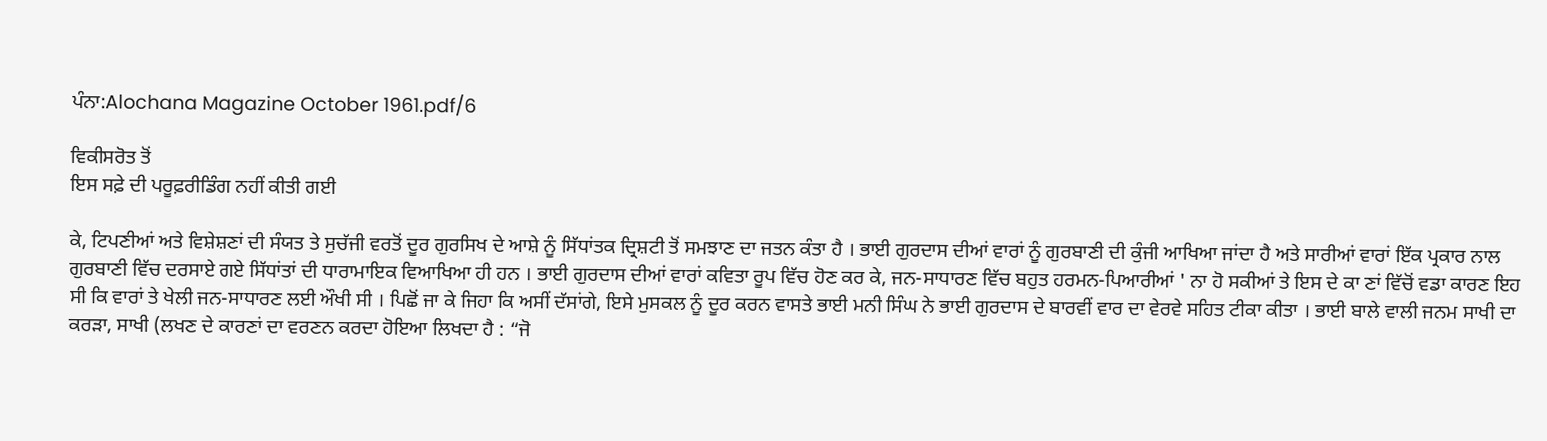ਪੰਨਾ:Alochana Magazine October 1961.pdf/6

ਵਿਕੀਸਰੋਤ ਤੋਂ
ਇਸ ਸਫ਼ੇ ਦੀ ਪਰੂਫ਼ਰੀਡਿੰਗ ਨਹੀਂ ਕੀਤੀ ਗਈ

ਕੇ, ਟਿਪਣੀਆਂ ਅਤੇ ਵਿਸ਼ੇਸ਼ਣਾਂ ਦੀ ਸੰਯਤ ਤੇ ਸੁਚੱਜੀ ਵਰਤੋਂ ਦੂਰ ਗੁਰਸਿਖ ਦੇ ਆਸ਼ੇ ਨੂੰ ਸਿੱਧਾਂਤਕ ਦ੍ਰਿਸ਼ਟੀ ਤੋਂ ਸਮਝਾਣ ਦਾ ਜਤਨ ਕੰਤਾ ਹੈ । ਭਾਈ ਗੁਰਦਾਸ ਦੀਆਂ ਵਾਰਾਂ ਨੂੰ ਗੁਰਬਾਣੀ ਦੀ ਕੁੰਜੀ ਆਖਿਆ ਜਾਂਦਾ ਹੈ ਅਤੇ ਸਾਰੀਆਂ ਵਾਰਾਂ ਇੱਕ ਪ੍ਰਕਾਰ ਨਾਲ ਗੁਰਬਾਣੀ ਵਿੱਚ ਦਰਸਾਏ ਗਏ ਸਿੱਧਾਂਤਾਂ ਦੀ ਧਾਰਾਮਾਇਕ ਵਿਆਖਿਆ ਹੀ ਹਨ । ਭਾਈ ਗੁਰਦਾਸ ਦੀਆਂ ਵਾਰਾਂ ਕਵਿਤਾ ਰੂਪ ਵਿੱਚ ਹੋਣ ਕਰ ਕੇ, ਜਨ-ਸਾਧਾਰਣ ਵਿੱਚ ਬਹੁਤ ਹਰਮਨ-ਪਿਆਰੀਆਂ ' ਨਾ ਹੋ ਸਕੀਆਂ ਤੇ ਇਸ ਦੇ ਕਾ ਣਾਂ ਵਿੱਚੋਂ ਵਡਾ ਕਾਰਣ ਇਹ ਸੀ ਕਿ ਵਾਰਾਂ ਤੇ ਖੇਲੀ ਜਨ-ਸਾਧਾਰਣ ਲਈ ਔਖੀ ਸੀ । ਪਿਛੋਂ ਜਾ ਕੇ ਜਿਹਾ ਕਿ ਅਸੀਂ ਦੱਸਾਂਗੇ, ਇਸੇ ਮੁਸਕਲ ਨੂੰ ਦੂਰ ਕਰਨ ਵਾਸਤੇ ਭਾਈ ਮਨੀ ਸਿੰਘ ਨੇ ਭਾਈ ਗੁਰਦਾਸ ਦੇ ਬਾਰਵੀਂ ਵਾਰ ਦਾ ਵੇਰਵੇ ਸਹਿਤ ਟੀਕਾ ਕੀਤਾ । ਭਾਈ ਬਾਲੇ ਵਾਲੀ ਜਨਮ ਸਾਖੀ ਦਾ ਕਰੜਾ, ਸਾਖੀ (ਲਖਣ ਦੇ ਕਾਰਣਾਂ ਦਾ ਵਰਣਨ ਕਰਦਾ ਹੋਇਆ ਲਿਖਦਾ ਹੈ : “ਜੋ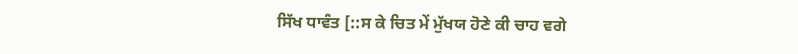ਸਿੱਖ ਧਾਵੰਤ [::ਸ ਕੇ ਚਿਤ ਮੇਂ ਮੁੱਖਯ ਹੋਣੇ ਕੀ ਚਾਹ ਵਗੇ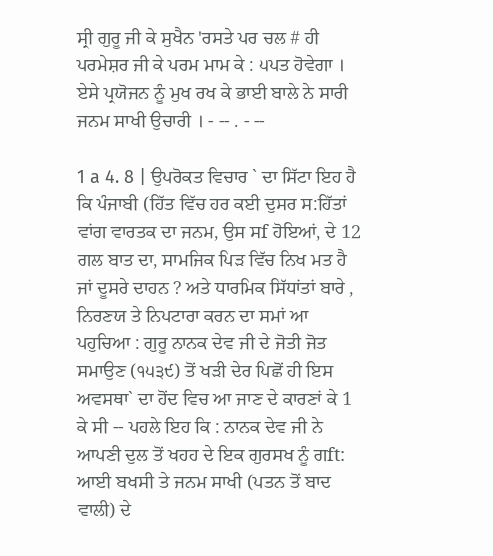ਸ੍ਰੀ ਗੁਰੂ ਜੀ ਕੇ ਸੁਖੈਨ 'ਰਸਤੇ ਪਰ ਚਲ # ਹੀ ਪਰਮੇਸ਼ਰ ਜੀ ਕੇ ਪਰਮ ਮਾਮ ਕੇ : ੫ਪਤ ਹੋਵੇਗਾ । ਏਸੇ ਪ੍ਰਯੋਜਨ ਨੂੰ ਮੁਖ ਰਖ ਕੇ ਭਾਈ ਬਾਲੇ ਨੇ ਸਾਰੀ ਜਨਮ ਸਾਖੀ ਉਚਾਰੀ । - -- . - --

1 a 4. 8 | ਉਪਰੋਕਤ ਵਿਚਾਰ ` ਦਾ ਸਿੱਟਾ ਇਹ ਹੈ ਕਿ ਪੰਜਾਬੀ (ਹਿੱਤ ਵਿੱਚ ਹਰ ਕਈ ਦੁਸਰ ਸ:ਹਿੱਤਾਂ ਵਾਂਗ ਵਾਰਤਕ ਦਾ ਜਨਮ, ਉਸ ਸf ਹੋਇਆਂ, ਦੇ 12 ਗਲ ਬਾਤ ਦਾ, ਸਾਮਜਿਕ ਪਿੜ ਵਿੱਚ ਨਿਖ ਮਤ ਹੈ ਜਾਂ ਦੂਸਰੇ ਦਾਹਨ ? ਅਤੇ ਧਾਰਮਿਕ ਸਿੱਧਾਂਤਾਂ ਬਾਰੇ , ਨਿਰਣਯ ਤੇ ਨਿਪਟਾਰਾ ਕਰਨ ਦਾ ਸਮਾਂ ਆ ਪਹੁਚਿਆ : ਗੁਰੂ ਨਾਨਕ ਦੇਵ ਜੀ ਦੇ ਜੋਤੀ ਜੋਤ ਸਮਾਉਣ (੧੫੩੯) ਤੋਂ ਖੜੀ ਦੇਰ ਪਿਛੋਂ ਹੀ ਇਸ ਅਵਸਥਾ` ਦਾ ਹੋਂਦ ਵਿਚ ਆ ਜਾਣ ਦੇ ਕਾਰਣਾਂ ਕੇ 1 ਕੇ ਸੀ -- ਪਹਲੇ ਇਹ ਕਿ : ਨਾਨਕ ਦੇਵ ਜੀ ਨੇ ਆਪਣੀ ਦੁਲ ਤੋਂ ਖਹਹ ਦੇ ਇਕ ਗੁਰਸਖ ਨੂੰ ਗft: ਆਈ ਬਖਸੀ ਤੇ ਜਨਮ ਸਾਖੀ (ਪਤਨ ਤੋਂ ਬਾਦ ਵਾਲੀ) ਦੇ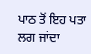ਪਾਠ ਤੋਂ ਇਹ ਪਤਾ ਲਗ ਜਾਂਦਾ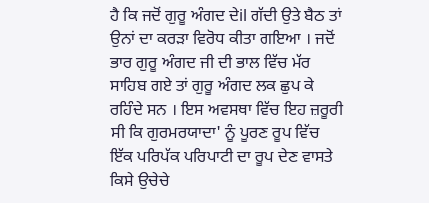ਹੈ ਕਿ ਜਦੋਂ ਗੁਰੂ ਅੰਗਦ ਦੇil ਗੱਦੀ ਉਤੇ ਬੈਠ ਤਾਂ ਉਨਾਂ ਦਾ ਕਰੜਾ ਵਿਰੋਧ ਕੀਤਾ ਗਇਆ । ਜਦੋਂ ਭਾਰ ਗੁਰੂ ਅੰਗਦ ਜੀ ਦੀ ਭਾਲ ਵਿੱਚ ਮੱਰ ਸਾਹਿਬ ਗਏ ਤਾਂ ਗੁਰੂ ਅੰਗਦ ਲਕ ਛੁਪ ਕੇ ਰਹਿੰਦੇ ਸਨ । ਇਸ ਅਵਸਥਾ ਵਿੱਚ ਇਹ ਜ਼ਰੂਰੀ ਸੀ ਕਿ ਗੁਰਮਰਯਾਦਾ' ਨੂੰ ਪੂਰਣ ਰੂਪ ਵਿੱਚ ਇੱਕ ਪਰਿਪੱਕ ਪਰਿਪਾਟੀ ਦਾ ਰੂਪ ਦੇਣ ਵਾਸਤੇ ਕਿਸੇ ਉਚੇਚੇ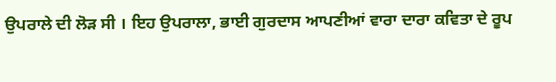ਉਪਰਾਲੇ ਦੀ ਲੋੜ ਸੀ । ਇਹ ਉਪਰਾਲਾ, ਭਾਈ ਗੁਰਦਾਸ ਆਪਣੀਆਂ ਵਾਰਾ ਦਾਰਾ ਕਵਿਤਾ ਦੇ ਰੂਪ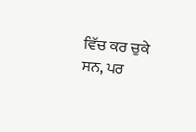ਵਿੱਚ ਕਰ ਚੁਕੇ ਸਨ, ਪਰ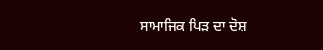ਸਾਮਾਜਿਕ ਪਿੜ ਦਾ ਦੋਸ਼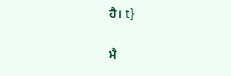ਹੈ। t}

ਮੈ